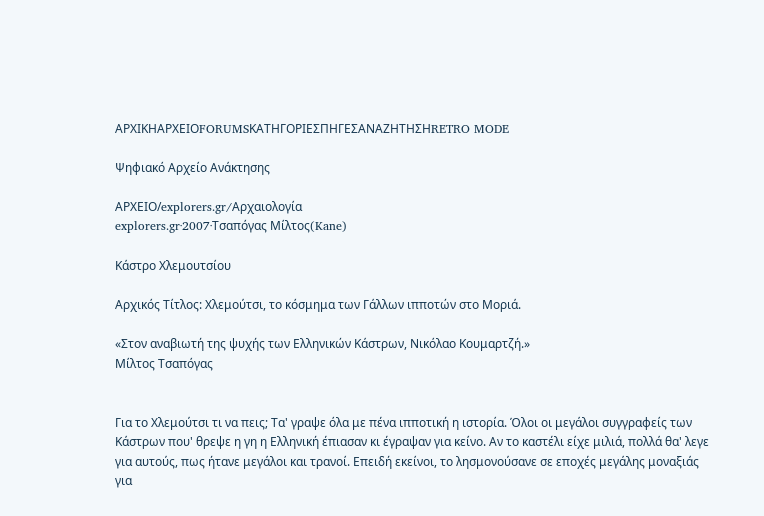ΑΡΧΙΚΗΑΡΧΕΙΟFORUMSΚΑΤΗΓΟΡΙΕΣΠΗΓΕΣΑΝΑΖΗΤΗΣΗRETRO MODE

Ψηφιακό Αρχείο Ανάκτησης

ΑΡΧΕΙΟ/explorers.gr/Αρχαιολογία
explorers.gr·2007·Τσαπόγας Μίλτος(Kane)

Κάστρο Χλεμουτσίου

Αρχικός Τίτλος: Χλεμούτσι, το κόσμημα των Γάλλων ιπποτών στο Μοριά.

«Στον αναβιωτή της ψυχής των Ελληνικών Κάστρων, Νικόλαο Κουμαρτζή.»
Μίλτος Τσαπόγας


Για το Χλεμούτσι τι να πεις; Τα' γραψε όλα με πένα ιπποτική η ιστορία. Όλοι οι μεγάλοι συγγραφείς των Κάστρων που' θρεψε η γη η Ελληνική έπιασαν κι έγραψαν για κείνο. Αν το καστέλι είχε μιλιά, πολλά θα' λεγε για αυτούς, πως ήτανε μεγάλοι και τρανοί. Επειδή εκείνοι, το λησμονούσανε σε εποχές μεγάλης μοναξιάς για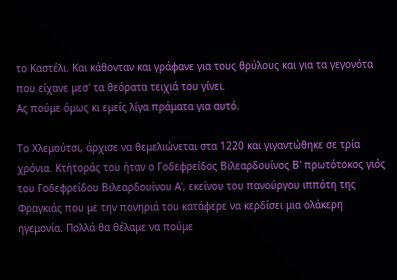το Καστέλι. Και κάθονταν και γράφανε για τους θρύλους και για τα γεγονότα που είχανε μεσ' τα θεόρατα τειχιά του γίνει.
Ας πούμε όμως κι εμείς λίγα πράματα για αυτό.

Το Χλεμούτσι, άρχισε να θεμελιώνεται στα 1220 και γιγαντώθηκε σε τρία χρόνια. Κτήτοράς του ήταν ο Γοδεφρείδος Βιλεαρδουίνος Β' πρωτότοκος γιός του Γοδεφρείδου Βιλεαρδουίνου Α', εκείνου του πανούργου ιππότη της Φραγκιάς που με την πονηριά του κατάφερε να κερδίσει μια ολάκερη ηγεμονία. Πολλά θα θέλαμε να πούμε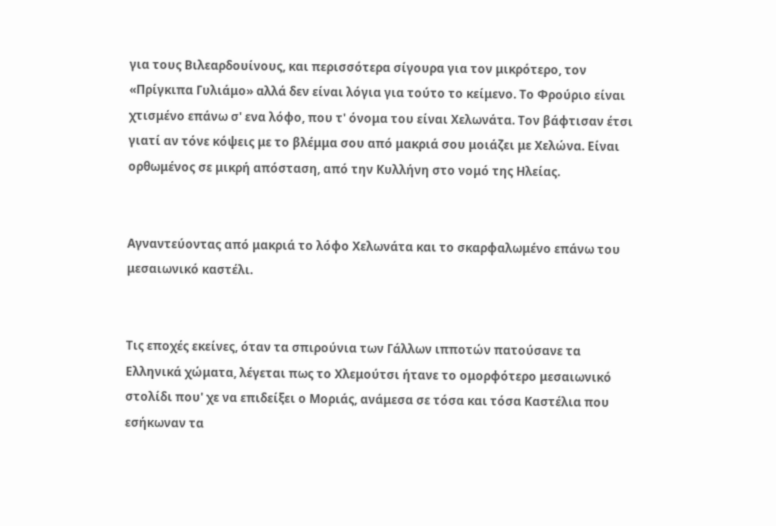για τους Βιλεαρδουίνους, και περισσότερα σίγουρα για τον μικρότερο, τον «Πρίγκιπα Γυλιάμο» αλλά δεν είναι λόγια για τούτο το κείμενο. Το Φρούριο είναι χτισμένο επάνω σ' ενα λόφο, που τ' όνομα του είναι Χελωνάτα. Τον βάφτισαν έτσι γιατί αν τόνε κόψεις με το βλέμμα σου από μακριά σου μοιάζει με Χελώνα. Είναι ορθωμένος σε μικρή απόσταση, από την Κυλλήνη στο νομό της Ηλείας.


Αγναντεύοντας από μακριά το λόφο Χελωνάτα και το σκαρφαλωμένο επάνω του μεσαιωνικό καστέλι.


Τις εποχές εκείνες, όταν τα σπιρούνια των Γάλλων ιπποτών πατούσανε τα Ελληνικά χώματα, λέγεται πως το Χλεμούτσι ήτανε το ομορφότερο μεσαιωνικό στολίδι που' χε να επιδείξει ο Μοριάς, ανάμεσα σε τόσα και τόσα Καστέλια που εσήκωναν τα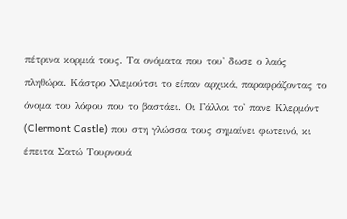πέτρινα κορμιά τους. Τα ονόματα που του' δωσε ο λαός πληθώρα. Κάστρο Χλεμούτσι το είπαν αρχικά, παραφράζοντας το όνομα του λόφου που το βαστάει. Οι Γάλλοι το' πανε Κλερμόντ (Clermont Castle) που στη γλώσσα τους σημαίνει φωτεινό, κι έπειτα Σατώ Τουρνουά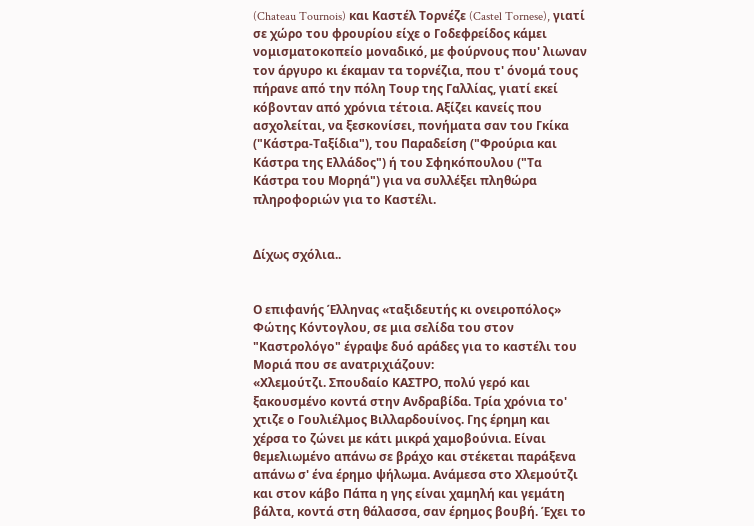(Chateau Tournois) και Καστέλ Τορνέζε (Castel Tornese), γιατί σε χώρο του φρουρίου είχε ο Γοδεφρείδος κάμει νομισματοκοπείο μοναδικό, με φούρνους που' λιωναν τον άργυρο κι έκαμαν τα τορνέζια, που τ' όνομά τους πήρανε από την πόλη Τουρ της Γαλλίας, γιατί εκεί κόβονταν από χρόνια τέτοια. Αξίζει κανείς που ασχολείται, να ξεσκονίσει, πονήματα σαν του Γκίκα ("Κάστρα-Ταξίδια"), του Παραδείση ("Φρούρια και Κάστρα της Ελλάδος") ή του Σφηκόπουλου ("Τα Κάστρα του Μορηά") για να συλλέξει πληθώρα πληροφοριών για το Καστέλι.


Δίχως σχόλια..


Ο επιφανής Έλληνας «ταξιδευτής κι ονειροπόλος» Φώτης Κόντογλου, σε μια σελίδα του στον "Καστρολόγο" έγραψε δυό αράδες για το καστέλι του Μοριά που σε ανατριχιάζουν:
«Χλεμούτζι. Σπουδαίο ΚΑΣΤΡΟ, πολύ γερό και ξακουσμένο κοντά στην Ανδραβίδα. Τρία χρόνια το' χτιζε ο Γουλιέλμος Βιλλαρδουίνος. Γης έρημη και χέρσα το ζώνει με κάτι μικρά χαμοβούνια. Είναι θεμελιωμένο απάνω σε βράχο και στέκεται παράξενα απάνω σ' ένα έρημο ψήλωμα. Ανάμεσα στο Χλεμούτζι και στον κάβο Πάπα η γης είναι χαμηλή και γεμάτη βάλτα, κοντά στη θάλασσα, σαν έρημος βουβή. Έχει το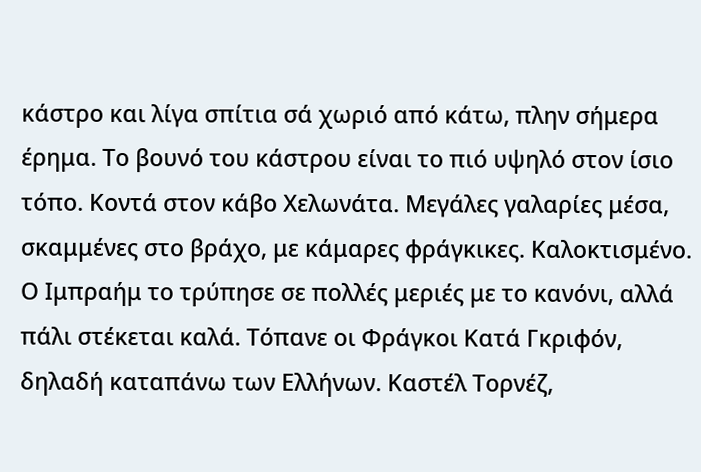κάστρο και λίγα σπίτια σά χωριό από κάτω, πλην σήμερα έρημα. Το βουνό του κάστρου είναι το πιό υψηλό στον ίσιο τόπο. Κοντά στον κάβο Χελωνάτα. Μεγάλες γαλαρίες μέσα, σκαμμένες στο βράχο, με κάμαρες φράγκικες. Καλοκτισμένο. Ο Ιμπραήμ το τρύπησε σε πολλές μεριές με το κανόνι, αλλά πάλι στέκεται καλά. Τόπανε οι Φράγκοι Κατά Γκριφόν, δηλαδή καταπάνω των Ελλήνων. Καστέλ Τορνέζ,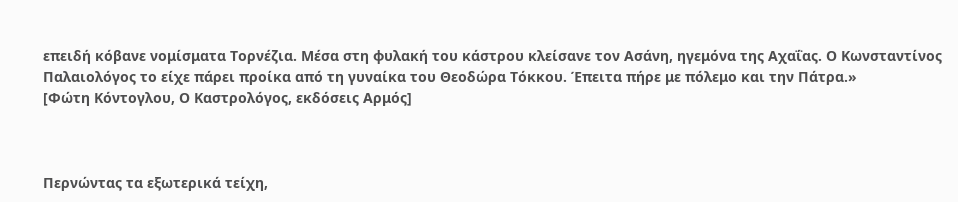επειδή κόβανε νομίσματα Τορνέζια. Μέσα στη φυλακή του κάστρου κλείσανε τον Ασάνη, ηγεμόνα της Αχαΐας. Ο Κωνσταντίνος Παλαιολόγος το είχε πάρει προίκα από τη γυναίκα του Θεοδώρα Τόκκου. Έπειτα πήρε με πόλεμο και την Πάτρα.»
[Φώτη Κόντογλου, Ο Καστρολόγος, εκδόσεις Αρμός]



Περνώντας τα εξωτερικά τείχη,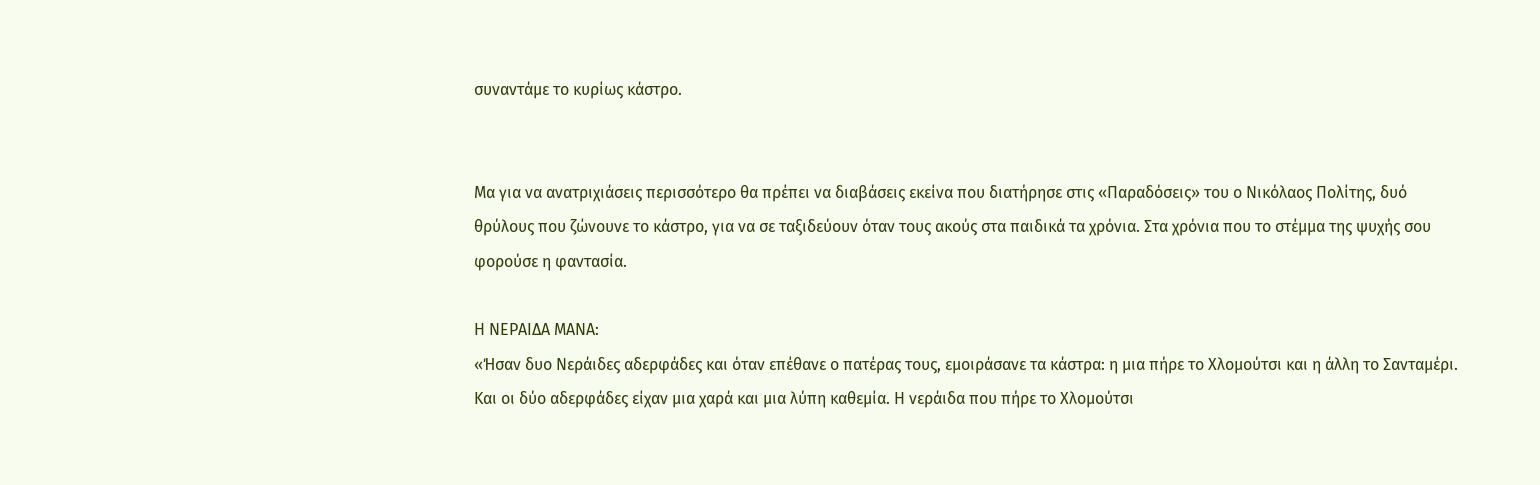συναντάμε το κυρίως κάστρο.


Μα για να ανατριχιάσεις περισσότερο θα πρέπει να διαβάσεις εκείνα που διατήρησε στις «Παραδόσεις» του ο Νικόλαος Πολίτης, δυό θρύλους που ζώνουνε το κάστρο, για να σε ταξιδεύουν όταν τους ακούς στα παιδικά τα χρόνια. Στα χρόνια που το στέμμα της ψυχής σου φορούσε η φαντασία.

Η ΝΕΡΑΙΔΑ ΜΑΝΑ:
«Ήσαν δυο Νεράιδες αδερφάδες και όταν επέθανε ο πατέρας τους, εμοιράσανε τα κάστρα: η μια πήρε το Χλομούτσι και η άλλη το Σανταμέρι. Και οι δύο αδερφάδες είχαν μια χαρά και μια λύπη καθεμία. Η νεράιδα που πήρε το Χλομούτσι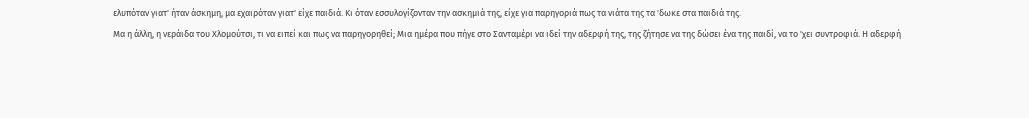ελυπόταν γιατ' ήταν άσκημη, μα εχαιρόταν γιατ' είχε παιδιά. Κι όταν εσσυλογίζονταν την ασκημιά της, είχε για παρηγοριά πως τα νιάτα της τα 'δωκε στα παιδιά της.
Μα η άλλη, η νεράιδα του Χλομούτσι, τι να ειπεί και πως να παρηγορηθεί; Μια ημέρα που πήγε στο Σανταμέρι να ιδεί την αδερφή της, της ζήτησε να της δώσει ένα της παιδί, να το 'χει συντροφιά. Η αδερφή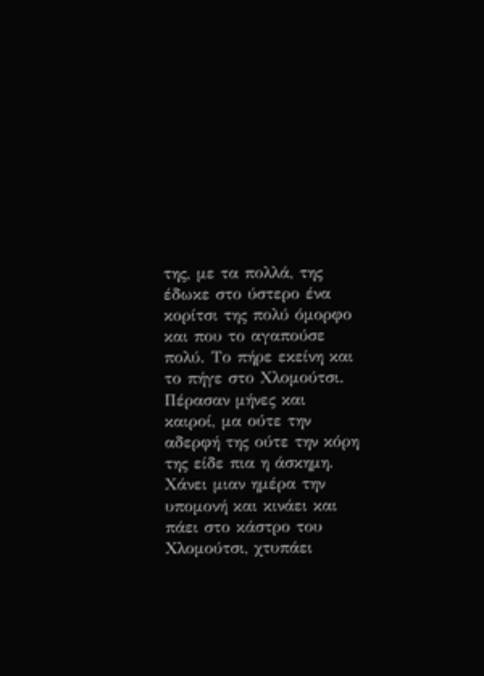της, με τα πολλά, της έδωκε στο ύστερο ένα κορίτσι της πολύ όμορφο και που το αγαπούσε πολύ. Το πήρε εκείνη και το πήγε στο Χλομούτσι.
Πέρασαν μήνες και καιροί, μα ούτε την αδερφή της ούτε την κόρη της είδε πια η άσκημη. Χάνει μιαν ημέρα την υπομονή και κινάει και πάει στο κάστρο του Χλομούτσι, χτυπάει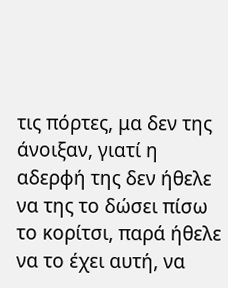τις πόρτες, μα δεν της άνοιξαν, γιατί η αδερφή της δεν ήθελε να της το δώσει πίσω το κορίτσι, παρά ήθελε να το έχει αυτή, να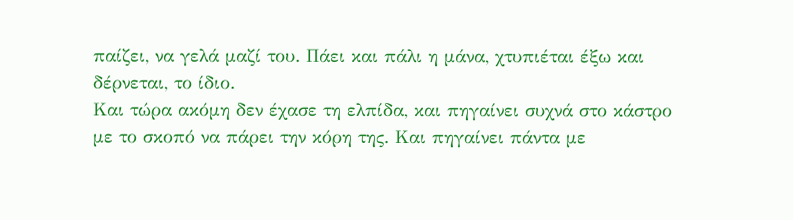παίζει, να γελά μαζί του. Πάει και πάλι η μάνα, χτυπιέται έξω και δέρνεται, το ίδιο.
Και τώρα ακόμη δεν έχασε τη ελπίδα, και πηγαίνει συχνά στο κάστρο με το σκοπό να πάρει την κόρη της. Και πηγαίνει πάντα με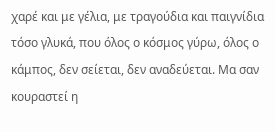χαρέ και με γέλια, με τραγούδια και παιγνίδια τόσο γλυκά, που όλος ο κόσμος γύρω, όλος ο κάμπος, δεν σείεται, δεν αναδεύεται. Μα σαν κουραστεί η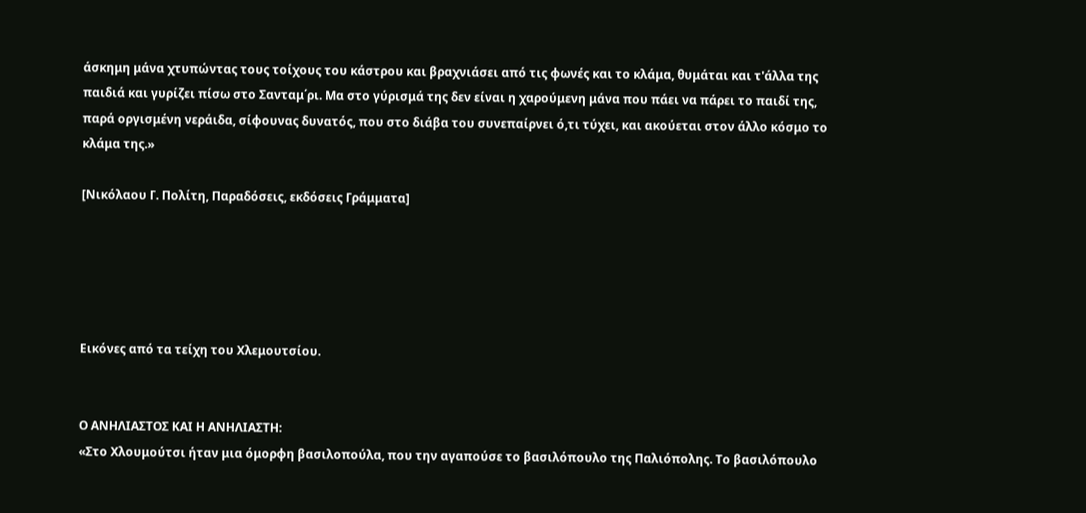άσκημη μάνα χτυπώντας τους τοίχους του κάστρου και βραχνιάσει από τις φωνές και το κλάμα, θυμάται και τ'άλλα της παιδιά και γυρίζει πίσω στο Σανταμ΄ρι. Μα στο γύρισμά της δεν είναι η χαρούμενη μάνα που πάει να πάρει το παιδί της, παρά οργισμένη νεράιδα, σίφουνας δυνατός, που στο διάβα του συνεπαίρνει ό,τι τύχει, και ακούεται στον άλλο κόσμο το κλάμα της.»

[Νικόλαου Γ. Πολίτη, Παραδόσεις, εκδόσεις Γράμματα]





Εικόνες από τα τείχη του Χλεμουτσίου.


Ο ΑΝΗΛΙΑΣΤΟΣ ΚΑΙ Η ΑΝΗΛΙΑΣΤΗ:
«Στο Χλουμούτσι ήταν μια όμορφη βασιλοπούλα, που την αγαπούσε το βασιλόπουλο της Παλιόπολης. Το βασιλόπουλο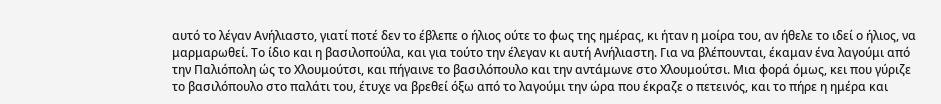αυτό το λέγαν Ανήλιαστο, γιατί ποτέ δεν το έβλεπε ο ήλιος ούτε το φως της ημέρας, κι ήταν η μοίρα του, αν ήθελε το ιδεί ο ήλιος, να μαρμαρωθεί. Το ίδιο και η βασιλοπούλα, και για τούτο την έλεγαν κι αυτή Ανήλιαστη. Για να βλέπουνται, έκαμαν ένα λαγούμι από την Παλιόπολη ώς το Χλουμούτσι, και πήγαινε το βασιλόπουλο και την αντάμωνε στο Χλουμούτσι. Μια φορά όμως, κει που γύριζε το βασιλόπουλο στο παλάτι του, έτυχε να βρεθεί όξω από το λαγούμι την ώρα που έκραζε ο πετεινός, και το πήρε η ημέρα και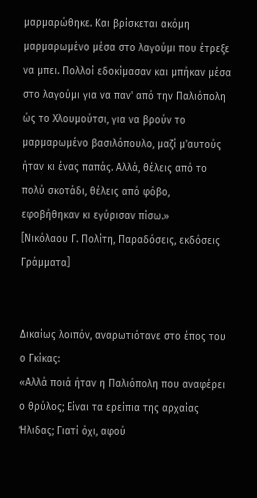μαρμαρώθηκε. Και βρίσκεται ακόμη μαρμαρωμένο μέσα στο λαγούμι που έτρεξε να μπει. Πολλοί εδοκίμασαν και μπήκαν μέσα στο λαγούμι για να παν' από την Παλιόπολη ώς το Χλουμούτσι, για να βρούν το μαρμαρωμένο βασιλόπουλο, μαζί μ'αυτούς ήταν κι ένας παπάς. Αλλά, θέλεις από το πολύ σκοτάδι, θέλεις από φόβο, εφοβήθηκαν κι εγύρισαν πίσω.»
[Νικόλαου Γ. Πολίτη, Παραδόσεις, εκδόσεις Γράμματα]


Δικαίως λοιπόν, αναρωτιότανε στο έπος του ο Γκίκας:
«Αλλά ποιά ήταν η Παλιόπολη που αναφέρει ο θρύλος; Είναι τα ερείπια της αρχαίας Ήλιδας; Γιατί όχι, αφού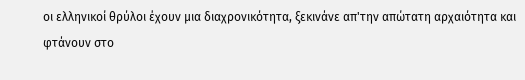οι ελληνικοί θρύλοι έχουν μια διαχρονικότητα, ξεκινάνε απ'την απώτατη αρχαιότητα και φτάνουν στο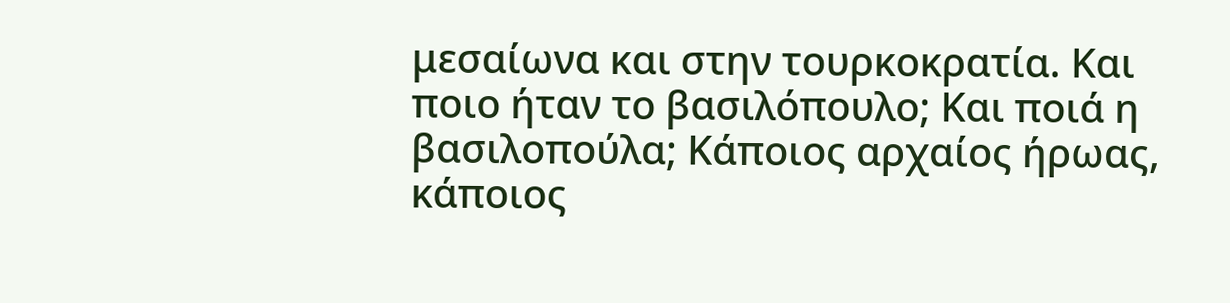μεσαίωνα και στην τουρκοκρατία. Και ποιο ήταν το βασιλόπουλο; Και ποιά η βασιλοπούλα; Κάποιος αρχαίος ήρωας, κάποιος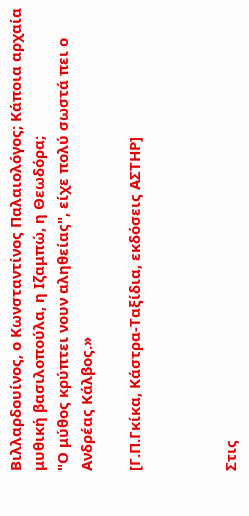Βιλλαρδουίνος, ο Κωνσταντίνος Παλαιολόγος; Κάποια αρχαία μυθική βασιλοπούλα, η Ιζαμπώ, η Θεωδόρα;
"Ο μύθος κρύπτει νουν αληθείας", είχε πολύ σωστά πει ο Ανδρέας Κάλβος.»

[Γ.Π.Γκίκα, Κάστρα-Ταξίδια, εκδόσεις ΑΣΤΗΡ]



Στις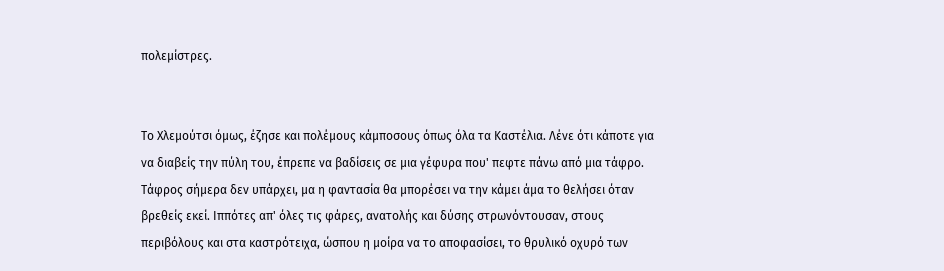πολεμίστρες.


Το Χλεμούτσι όμως, έζησε και πολέμους κάμποσους όπως όλα τα Καστέλια. Λένε ότι κάποτε για να διαβείς την πύλη του, έπρεπε να βαδίσεις σε μια γέφυρα που' πεφτε πάνω από μια τάφρο. Τάφρος σήμερα δεν υπάρχει, μα η φαντασία θα μπορέσει να την κάμει άμα το θελήσει όταν βρεθείς εκεί. Ιππότες απ' όλες τις φάρες, ανατολής και δύσης στρωνόντουσαν, στους περιβόλους και στα καστρότειχα, ώσπου η μοίρα να το αποφασίσει, το θρυλικό οχυρό των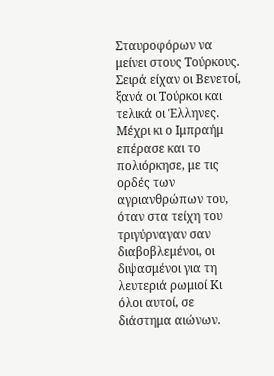Σταυροφόρων να μείνει στους Τούρκους. Σειρά είχαν οι Βενετοί, ξανά οι Τούρκοι και τελικά οι Έλληνες. Μέχρι κι ο Ιμπραήμ επέρασε και το πολιόρκησε, με τις ορδές των αγριανθρώπων του, όταν στα τείχη του τριγύρναγαν σαν διαβοβλεμένοι, οι διψασμένοι για τη λευτεριά ρωμιοί Κι όλοι αυτοί, σε διάστημα αιώνων.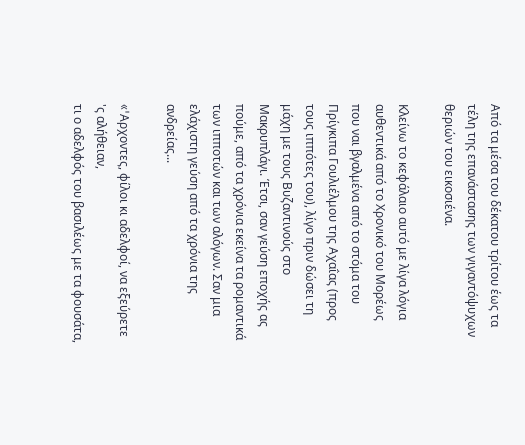Από τα μέσα του δέκατου τρίτου έως τα τέλη της επανάστασης των γιγαντόψυχων θεριών του εικοσιένα.

Κλείνω το κεφάλαιο αυτό με λίγα λόγια αυθεντικά από το Χρονικό του Μορέως που ναι βγαλμένα από το στόμα του Πρίγκιπα Γουλιέλμου της Αχαΐας (προς τους ιππότες του), λίγο πριν δώσει τη μάχη με τους Βυζαντινούς στο Μακρυπλάγι. Έτσι, σαν γεύση εποχής ας πούμε, από τα χρόνια εκείνα τα ρομαντικά των ιπποτών και των αλόγων. Σαν μια ελάχιστη γεύση από τα χρόνια της ανδρείας...

«'Aρχοντες, φίλοι κι αδελφοί, να εξεύρετε 'ς αλήθειαν,
τι ο αδελφός του βασιλέως με τα φουσάτα,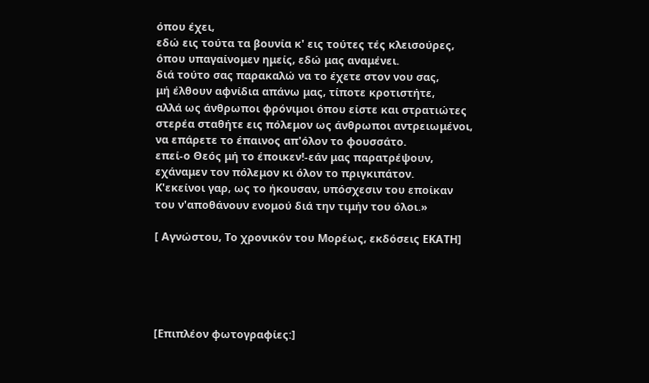όπου έχει,
εδώ εις τούτα τα βουνία κ' εις τούτες τές κλεισούρες,
όπου υπαγαίνομεν ημείς, εδώ μας αναμένει.
διά τούτο σας παρακαλώ να το έχετε στον νου σας,
μή έλθουν αφνίδια απάνω μας, τίποτε κροτιστήτε,
αλλά ως άνθρωποι φρόνιμοι όπου είστε και στρατιώτες
στερέα σταθήτε εις πόλεμον ως άνθρωποι αντρειωμένοι,
να επάρετε το έπαινος απ'όλον το φουσσάτο.
επεί-ο Θεός μή το έποικεν!-εάν μας παρατρέψουν,
εχάναμεν τον πόλεμον κι όλον το πριγκιπάτον.
Κ'εκείνοι γαρ, ως το ήκουσαν, υπόσχεσιν του εποίκαν
του ν'αποθάνουν ενομού διά την τιμήν του όλοι.»

[ Αγνώστου, Το χρονικόν του Μορέως, εκδόσεις ΕΚΑΤΗ]





[Επιπλέον φωτογραφίες:]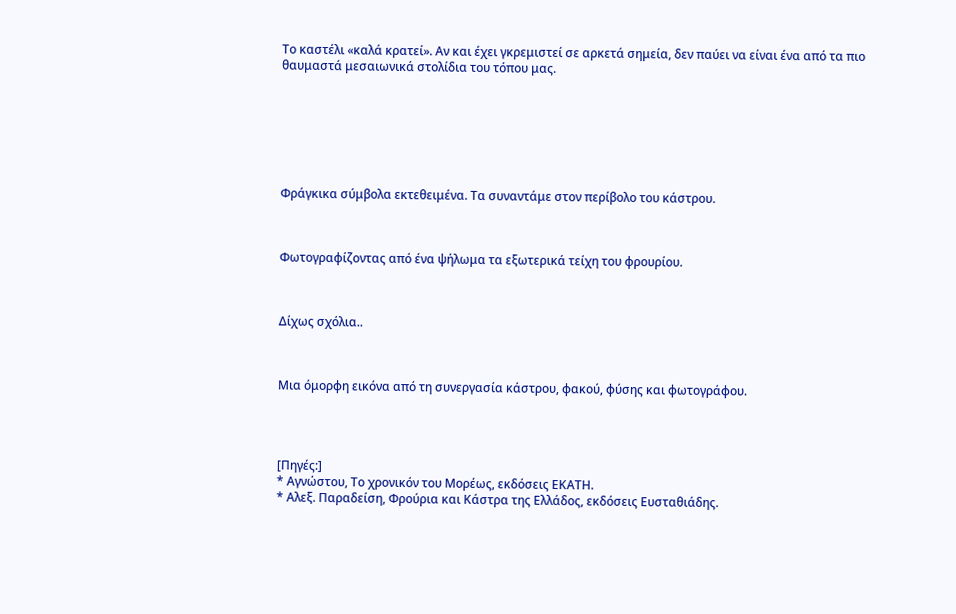Το καστέλι «καλά κρατεί». Αν και έχει γκρεμιστεί σε αρκετά σημεία, δεν παύει να είναι ένα από τα πιο θαυμαστά μεσαιωνικά στολίδια του τόπου μας.







Φράγκικα σύμβολα εκτεθειμένα. Τα συναντάμε στον περίβολο του κάστρου.



Φωτογραφίζοντας από ένα ψήλωμα τα εξωτερικά τείχη του φρουρίου.



Δίχως σχόλια..



Μια όμορφη εικόνα από τη συνεργασία κάστρου, φακού, φύσης και φωτογράφου.




[Πηγές:]
* Αγνώστου, Το χρονικόν του Μορέως, εκδόσεις ΕΚΑΤΗ.
* Αλεξ. Παραδείση, Φρούρια και Κάστρα της Ελλάδος, εκδόσεις Ευσταθιάδης.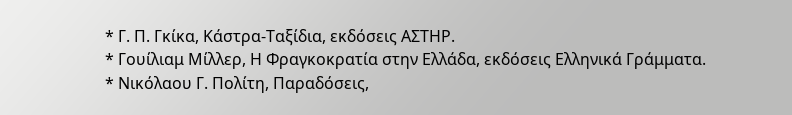* Γ. Π. Γκίκα, Κάστρα-Ταξίδια, εκδόσεις ΑΣΤΗΡ.
* Γουίλιαμ Μίλλερ, Η Φραγκοκρατία στην Ελλάδα, εκδόσεις Ελληνικά Γράμματα.
* Νικόλαου Γ. Πολίτη, Παραδόσεις,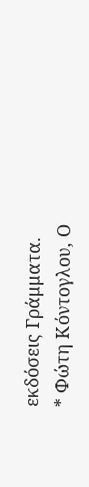εκδόσεις Γράμματα.
* Φώτη Κόντογλου, Ο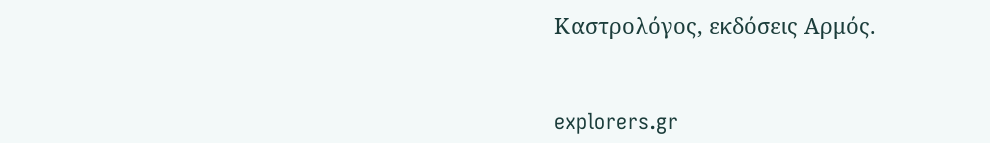Καστρολόγος, εκδόσεις Αρμός.


explorers.gr